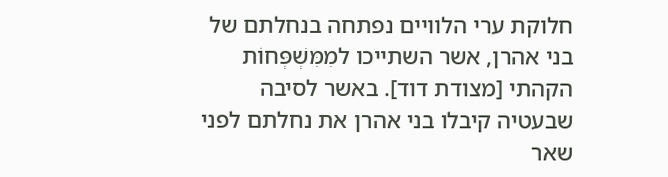חלוקת ערי הלוויים נפתחה בנחלתם של בני אהרן, אשר השתייכו למִמִּשְׁפְּחוֹת הקהתי [מצודת דוד]. באשר לסיבה שבעטיה קיבלו בני אהרן את נחלתם לפני שאר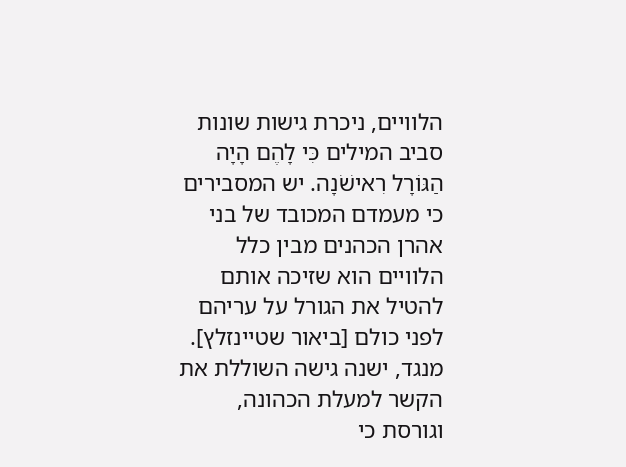הלוויים, ניכרת גישות שונות סביב המילים כִּי לָהֶם הָיָה הַגּוֹרָל רִאישֹׁנָה. יש המסבירים כי מעמדם המכובד של בני אהרן הכהנים מבין כלל הלוויים הוא שזיכה אותם להטיל את הגורל על עריהם לפני כולם [ביאור שטיינזלץ]. מנגד, ישנה גישה השוללת את הקשר למעלת הכהונה, וגורסת כי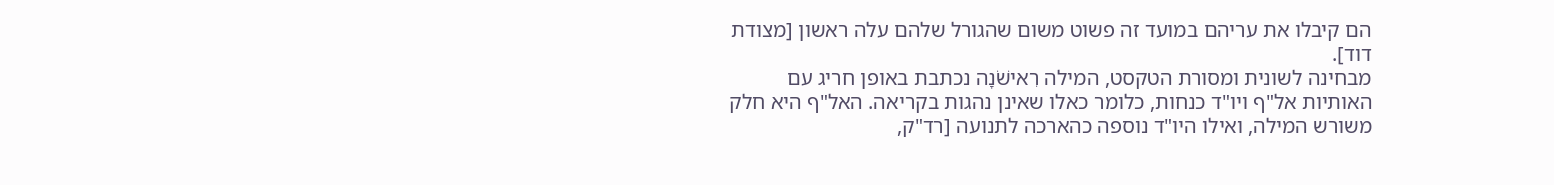הם קיבלו את עריהם במועד זה פשוט משום שהגורל שלהם עלה ראשון [מצודת דוד].
מבחינה לשונית ומסורת הטקסט, המילה רִאישֹׁנָה נכתבת באופן חריג עם האותיות אל"ף ויו"ד כנחות, כלומר כאלו שאינן נהגות בקריאה. האל"ף היא חלק משורש המילה, ואילו היו"ד נוספה כהארכה לתנועה [רד"ק,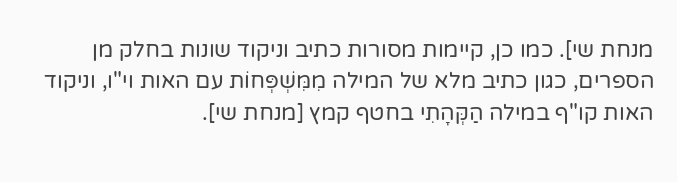מנחת שי]. כמו כן, קיימות מסורות כתיב וניקוד שונות בחלק מן הספרים, כגון כתיב מלא של המילה מִמִּשְׁפְּחוֹת עם האות וי"ו, וניקוד האות קו"ף במילה הַקְּהָתִי בחטף קמץ [מנחת שי].